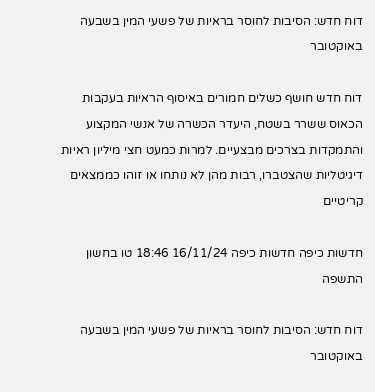דוח חדש: הסיבות לחוסר בראיות של פשעי המין בשבעה באוקטובר

דוח חדש חושף כשלים חמורים באיסוף הראיות בעקבות הכאוס ששרר בשטח, היעדר הכשרה של אנשי המקצוע והתמקדות בצרכים מבצעיים. למרות כמעט חצי מיליון ראיות דיגיטליות שהצטברו, רבות מהן לא נותחו או זוהו כממצאים קריטיים

חדשות כיפה חדשות כיפה 16/11/24 18:46 טו בחשון התשפה

דוח חדש: הסיבות לחוסר בראיות של פשעי המין בשבעה באוקטובר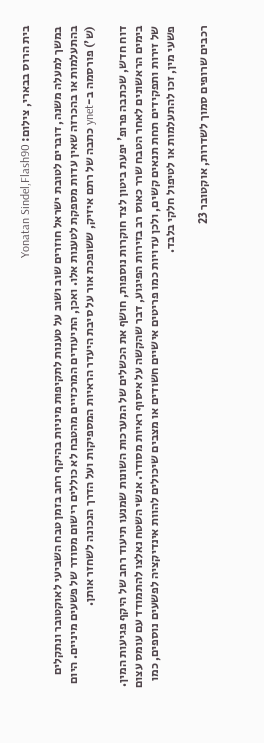בית הרוס בבארי, צילום: Yonatan Sindel,Flash90

במשך למעלה משנה, דוברים לטובת ישראל חוזרים שוב ושוב על טענות לתקיפות מיניות בהיקף רחב בזמן טבח השביעי לאוקטובר ונתקלים בהתעלמות או בהכרזה שאין עדות מספקת לטענות אלו. ואכן, התיעודים המרכזיים מהטבח לא כוללים רישום מסודר של פשעים מיניים. היום (ש') פורסמה ב-ynet כתבה של רתם איזיק, ששופכת אור על סיבת היעדר הראיות המספיקות ועל הדרך הנכונה לשחזר אותן.

דוח חדש, שכתבה פרופ' יפעת ביטון לצד חוקרות נוספות, חושף את הכשלים של המערכות השונות שמנעו תיעוד רחב של היקף פגיעות המין. בימים הראשונים לאחר הטבח שרר כאוס רב בזירות הפיגוע, דבר שהקשה על איסוף ראיות מסודר. אנשי השטח נאלצו להתמודד עם עומס עצום של זירות ותפקידים תחת תנאים קשים, ולכן עדויות כמו פריטים אישיים חשודים או מצבים שיכולים להוות אינדיקציה לפשעים נוספים, כמו פשעי מין, זכו להתעלמות או לטיפול חלקי בלבד.

רכבים שרופים סמוך לשדרות, אוקטובר 23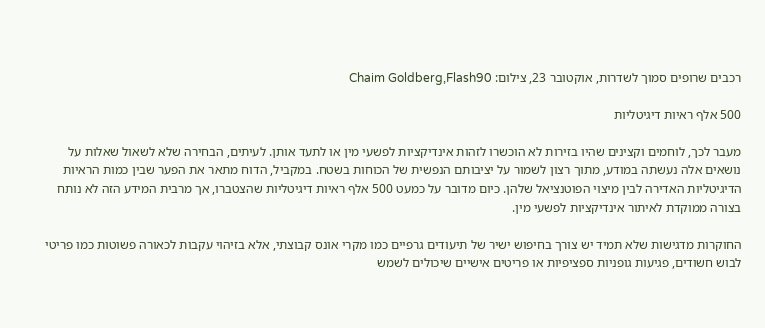רכבים שרופים סמוך לשדרות, אוקטובר 23, צילום: Chaim Goldberg,Flash90

500 אלף ראיות דיגיטליות

מעבר לכך, לוחמים וקצינים שהיו בזירות לא הוכשרו לזהות אינדיקציות לפשעי מין או לתעד אותן. לעיתים, הבחירה שלא לשאול שאלות על נושאים אלה נעשתה במודע, מתוך רצון לשמור על יציבותם הנפשית של הכוחות בשטח. במקביל, הדוח מתאר את הפער שבין כמות הראיות הדיגיטליות האדירה לבין מיצוי הפוטנציאל שלהן. כיום מדובר על כמעט 500 אלף ראיות דיגיטליות שהצטברו, אך מרבית המידע הזה לא נותח בצורה ממוקדת לאיתור אינדיקציות לפשעי מין.

החוקרות מדגישות שלא תמיד יש צורך בחיפוש ישיר של תיעודים גרפיים כמו מקרי אונס קבוצתי, אלא בזיהוי עקבות לכאורה פשוטות כמו פריטי לבוש חשודים, פגיעות גופניות ספציפיות או פריטים אישיים שיכולים לשמש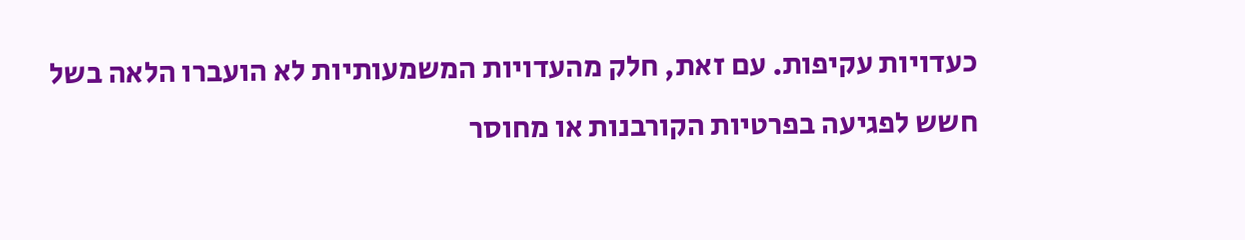כעדויות עקיפות. עם זאת, חלק מהעדויות המשמעותיות לא הועברו הלאה בשל חשש לפגיעה בפרטיות הקורבנות או מחוסר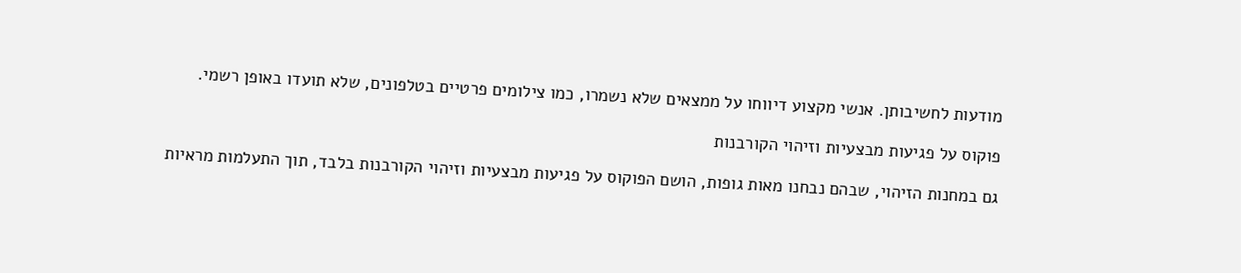מודעות לחשיבותן. אנשי מקצוע דיווחו על ממצאים שלא נשמרו, כמו צילומים פרטיים בטלפונים, שלא תועדו באופן רשמי.

פוקוס על פגיעות מבצעיות וזיהוי הקורבנות

גם במחנות הזיהוי, שבהם נבחנו מאות גופות, הושם הפוקוס על פגיעות מבצעיות וזיהוי הקורבנות בלבד, תוך התעלמות מראיות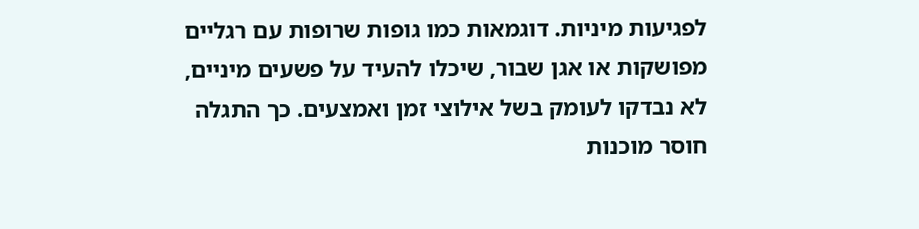לפגיעות מיניות. דוגמאות כמו גופות שרופות עם רגליים מפושקות או אגן שבור, שיכלו להעיד על פשעים מיניים, לא נבדקו לעומק בשל אילוצי זמן ואמצעים. כך התגלה חוסר מוכנות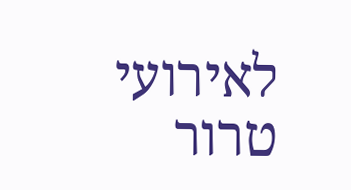לאירועי טרור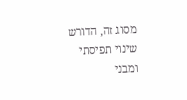מסוג זה, הדורש שינוי תפיסתי ומבני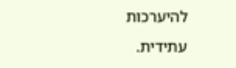להיערכות עתידית.